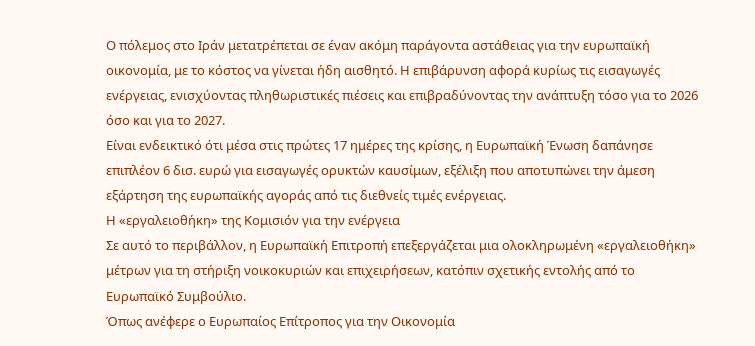Ο πόλεμος στο Ιράν μετατρέπεται σε έναν ακόμη παράγοντα αστάθειας για την ευρωπαϊκή οικονομία, με το κόστος να γίνεται ήδη αισθητό. Η επιβάρυνση αφορά κυρίως τις εισαγωγές ενέργειας, ενισχύοντας πληθωριστικές πιέσεις και επιβραδύνοντας την ανάπτυξη τόσο για το 2026 όσο και για το 2027.
Είναι ενδεικτικό ότι μέσα στις πρώτες 17 ημέρες της κρίσης, η Ευρωπαϊκή Ένωση δαπάνησε επιπλέον 6 δισ. ευρώ για εισαγωγές ορυκτών καυσίμων, εξέλιξη που αποτυπώνει την άμεση εξάρτηση της ευρωπαϊκής αγοράς από τις διεθνείς τιμές ενέργειας.
Η «εργαλειοθήκη» της Κομισιόν για την ενέργεια
Σε αυτό το περιβάλλον, η Ευρωπαϊκή Επιτροπή επεξεργάζεται μια ολοκληρωμένη «εργαλειοθήκη» μέτρων για τη στήριξη νοικοκυριών και επιχειρήσεων, κατόπιν σχετικής εντολής από το Ευρωπαϊκό Συμβούλιο.
Όπως ανέφερε ο Ευρωπαίος Επίτροπος για την Οικονομία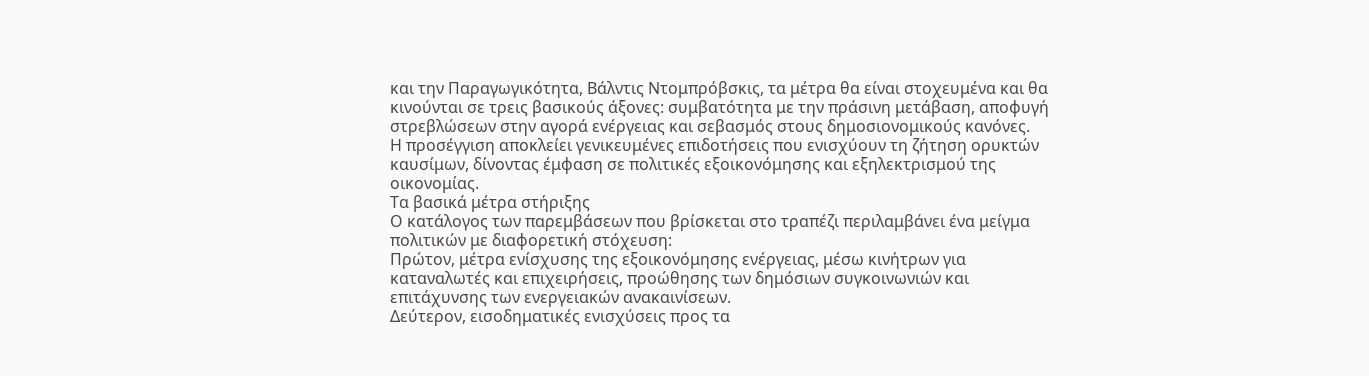και την Παραγωγικότητα, Βάλντις Ντομπρόβσκις, τα μέτρα θα είναι στοχευμένα και θα κινούνται σε τρεις βασικούς άξονες: συμβατότητα με την πράσινη μετάβαση, αποφυγή στρεβλώσεων στην αγορά ενέργειας και σεβασμός στους δημοσιονομικούς κανόνες.
Η προσέγγιση αποκλείει γενικευμένες επιδοτήσεις που ενισχύουν τη ζήτηση ορυκτών καυσίμων, δίνοντας έμφαση σε πολιτικές εξοικονόμησης και εξηλεκτρισμού της οικονομίας.
Τα βασικά μέτρα στήριξης
Ο κατάλογος των παρεμβάσεων που βρίσκεται στο τραπέζι περιλαμβάνει ένα μείγμα πολιτικών με διαφορετική στόχευση:
Πρώτον, μέτρα ενίσχυσης της εξοικονόμησης ενέργειας, μέσω κινήτρων για καταναλωτές και επιχειρήσεις, προώθησης των δημόσιων συγκοινωνιών και επιτάχυνσης των ενεργειακών ανακαινίσεων.
Δεύτερον, εισοδηματικές ενισχύσεις προς τα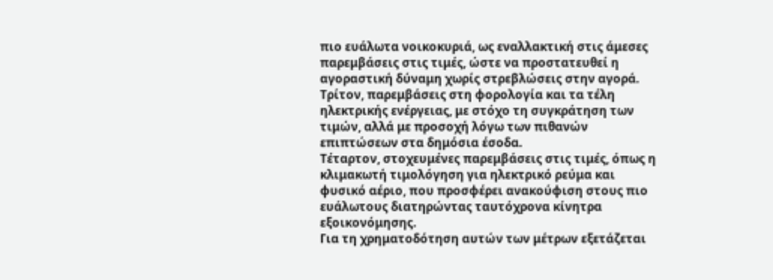πιο ευάλωτα νοικοκυριά, ως εναλλακτική στις άμεσες παρεμβάσεις στις τιμές, ώστε να προστατευθεί η αγοραστική δύναμη χωρίς στρεβλώσεις στην αγορά.
Τρίτον, παρεμβάσεις στη φορολογία και τα τέλη ηλεκτρικής ενέργειας, με στόχο τη συγκράτηση των τιμών, αλλά με προσοχή λόγω των πιθανών επιπτώσεων στα δημόσια έσοδα.
Τέταρτον, στοχευμένες παρεμβάσεις στις τιμές, όπως η κλιμακωτή τιμολόγηση για ηλεκτρικό ρεύμα και φυσικό αέριο, που προσφέρει ανακούφιση στους πιο ευάλωτους διατηρώντας ταυτόχρονα κίνητρα εξοικονόμησης.
Για τη χρηματοδότηση αυτών των μέτρων εξετάζεται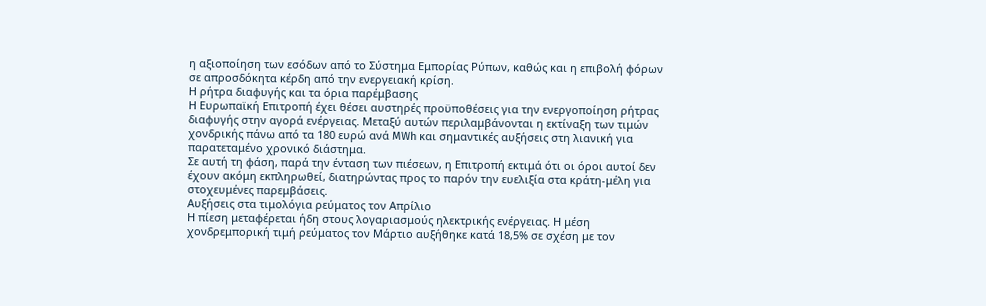η αξιοποίηση των εσόδων από το Σύστημα Εμπορίας Ρύπων, καθώς και η επιβολή φόρων σε απροσδόκητα κέρδη από την ενεργειακή κρίση.
Η ρήτρα διαφυγής και τα όρια παρέμβασης
Η Ευρωπαϊκή Επιτροπή έχει θέσει αυστηρές προϋποθέσεις για την ενεργοποίηση ρήτρας διαφυγής στην αγορά ενέργειας. Μεταξύ αυτών περιλαμβάνονται η εκτίναξη των τιμών χονδρικής πάνω από τα 180 ευρώ ανά MWh και σημαντικές αυξήσεις στη λιανική για παρατεταμένο χρονικό διάστημα.
Σε αυτή τη φάση, παρά την ένταση των πιέσεων, η Επιτροπή εκτιμά ότι οι όροι αυτοί δεν έχουν ακόμη εκπληρωθεί, διατηρώντας προς το παρόν την ευελιξία στα κράτη-μέλη για στοχευμένες παρεμβάσεις.
Αυξήσεις στα τιμολόγια ρεύματος τον Απρίλιο
Η πίεση μεταφέρεται ήδη στους λογαριασμούς ηλεκτρικής ενέργειας. Η μέση χονδρεμπορική τιμή ρεύματος τον Μάρτιο αυξήθηκε κατά 18,5% σε σχέση με τον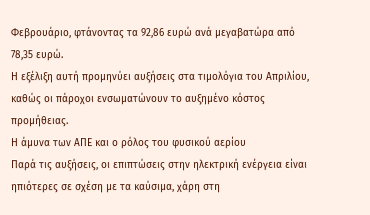Φεβρουάριο, φτάνοντας τα 92,86 ευρώ ανά μεγαβατώρα από 78,35 ευρώ.
Η εξέλιξη αυτή προμηνύει αυξήσεις στα τιμολόγια του Απριλίου, καθώς οι πάροχοι ενσωματώνουν το αυξημένο κόστος προμήθειας.
Η άμυνα των ΑΠΕ και ο ρόλος του φυσικού αερίου
Παρά τις αυξήσεις, οι επιπτώσεις στην ηλεκτρική ενέργεια είναι ηπιότερες σε σχέση με τα καύσιμα, χάρη στη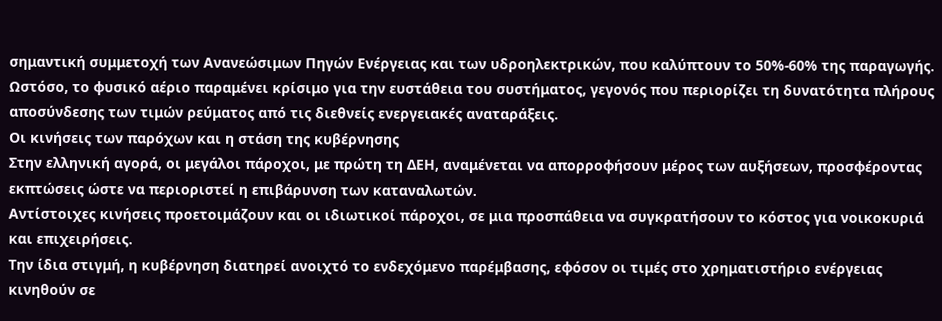σημαντική συμμετοχή των Ανανεώσιμων Πηγών Ενέργειας και των υδροηλεκτρικών, που καλύπτουν το 50%-60% της παραγωγής.
Ωστόσο, το φυσικό αέριο παραμένει κρίσιμο για την ευστάθεια του συστήματος, γεγονός που περιορίζει τη δυνατότητα πλήρους αποσύνδεσης των τιμών ρεύματος από τις διεθνείς ενεργειακές αναταράξεις.
Οι κινήσεις των παρόχων και η στάση της κυβέρνησης
Στην ελληνική αγορά, οι μεγάλοι πάροχοι, με πρώτη τη ΔΕΗ, αναμένεται να απορροφήσουν μέρος των αυξήσεων, προσφέροντας εκπτώσεις ώστε να περιοριστεί η επιβάρυνση των καταναλωτών.
Αντίστοιχες κινήσεις προετοιμάζουν και οι ιδιωτικοί πάροχοι, σε μια προσπάθεια να συγκρατήσουν το κόστος για νοικοκυριά και επιχειρήσεις.
Την ίδια στιγμή, η κυβέρνηση διατηρεί ανοιχτό το ενδεχόμενο παρέμβασης, εφόσον οι τιμές στο χρηματιστήριο ενέργειας κινηθούν σε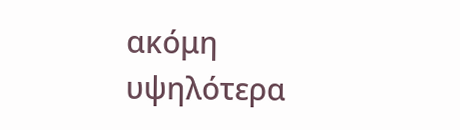ακόμη υψηλότερα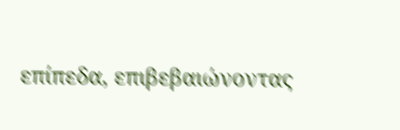επίπεδα, επιβεβαιώνοντας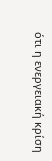ότι η ενεργειακή κρίση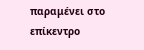παραμένει στο επίκεντρο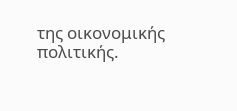της οικονομικής πολιτικής.